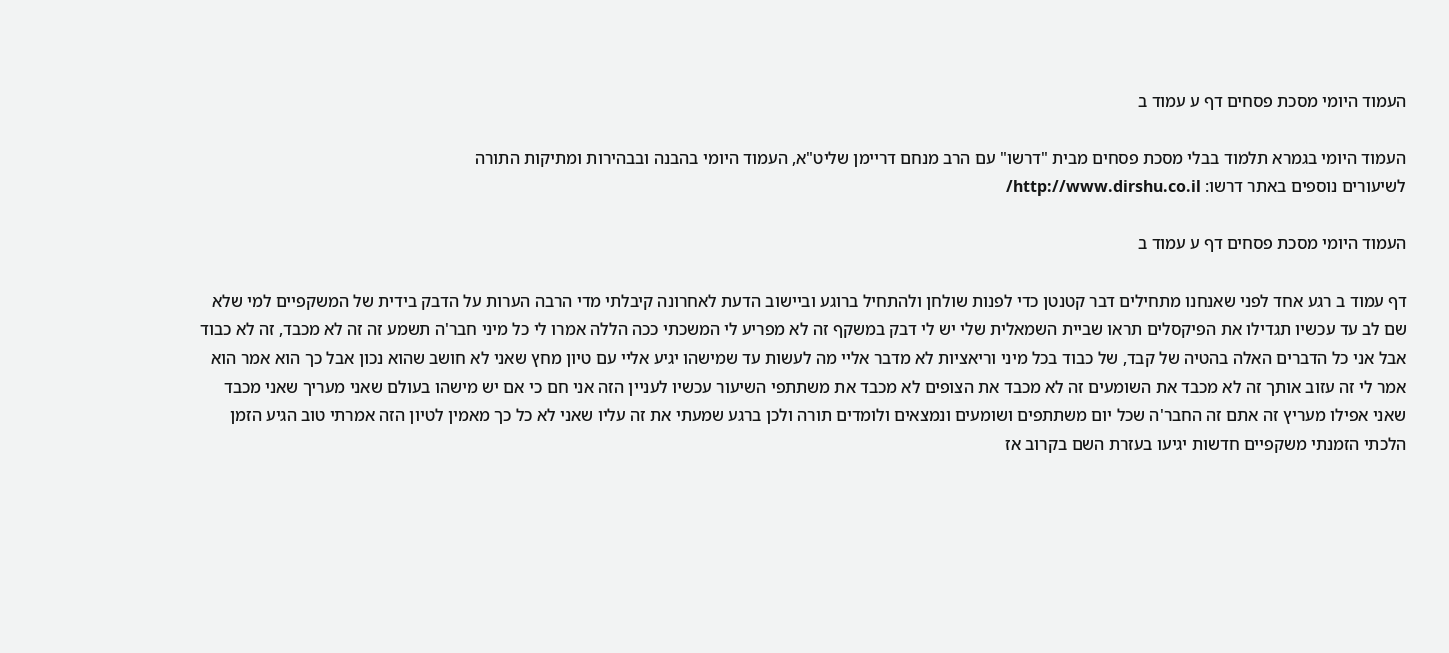העמוד היומי מסכת פסחים דף ע עמוד ב

העמוד היומי בגמרא תלמוד בבלי מסכת פסחים מבית "דרשו" עם הרב מנחם דריימן שליט"א, העמוד היומי בהבנה ובבהירות ומתיקות התורה
לשיעורים נוספים באתר דרשו: http://www.dirshu.co.il/

העמוד היומי מסכת פסחים דף ע עמוד ב

דף עמוד ב רגע אחד לפני שאנחנו מתחילים דבר קטנטן כדי לפנות שולחן ולהתחיל ברוגע וביישוב הדעת לאחרונה קיבלתי מדי הרבה הערות על הדבק בידית של המשקפיים למי שלא שם לב עד עכשיו תגדילו את הפיקסלים תראו שביית השמאלית שלי יש לי דבק במשקף זה לא מפריע לי המשכתי ככה הללה אמרו לי כל מיני חבר'ה תשמע זה זה לא מכבד, זה לא כבוד אבל אני כל הדברים האלה בהטיה של קבד, של כבוד בכל מיני וריאציות לא מדבר אליי מה לעשות עד שמישהו יגיע אליי עם טיון מחץ שאני לא חושב שהוא נכון אבל כך הוא אמר הוא אמר לי זה עזוב אותך זה לא מכבד את השומעים זה לא מכבד את הצופים לא מכבד את משתתפי השיעור עכשיו לעניין הזה אני חם כי אם יש מישהו בעולם שאני מעריך שאני מכבד שאני אפילו מעריץ זה אתם זה החבר'ה שכל יום משתתפים ושומעים ונמצאים ולומדים תורה ולכן ברגע שמעתי את זה עליו שאני לא כל כך מאמין לטיון הזה אמרתי טוב הגיע הזמן הלכתי הזמנתי משקפיים חדשות יגיעו בעזרת השם בקרוב אז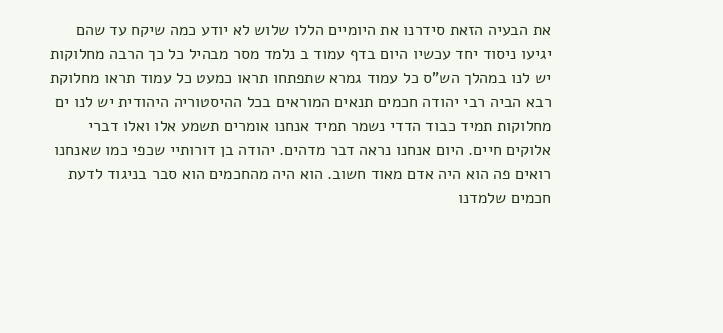את הבעיה הזאת סידרנו את היומיים הללו שלוש לא יודע כמה שיקח עד שהם יגיעו ניסוד יחד עכשיו היום בדף עמוד ב נלמד מסר מבהיל כל כך הרבה מחלוקות יש לנו במהלך הש"ס כל עמוד גמרא שתפתחו תראו כמעט כל עמוד תראו מחלוקת רבא הביה רבי יהודה חכמים תנאים המוראים בכל ההיסטוריה היהודית יש לנו ים מחלוקות תמיד כבוד הדדי נשמר תמיד אנחנו אומרים תשמע אלו ואלו דברי אלוקים חיים. היום אנחנו נראה דבר מדהים. יהודה בן דורותיי שכפי כמו שאנחנו רואים פה הוא היה אדם מאוד חשוב. הוא היה מהחכמים הוא סבר בניגוד לדעת חכמים שלמדנו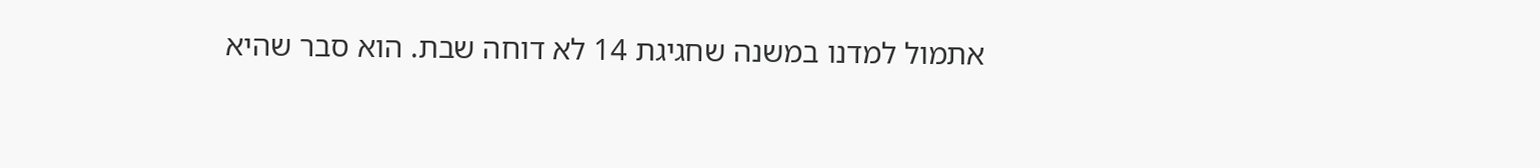אתמול למדנו במשנה שחגיגת 14 לא דוחה שבת. הוא סבר שהיא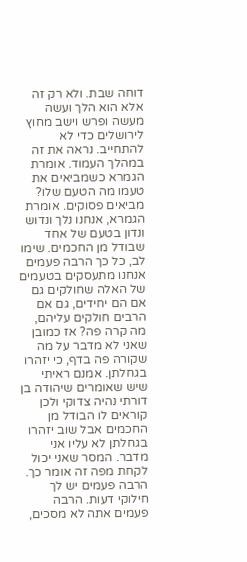דוחה שבת. ולא רק זה אלא הוא הלך ועשה מעשה ופרש וישב מחוץ לירושלים כדי לא להתחייב. נראה את זה במהלך העמוד. אומרת הגמרא כשמביאים את טעמו מה הטעם שלו? מביאים פסוקים. אומרת הגמרא, אנחנו נלך ונדוש ונדון בטעם של אחד שבודל מן החכמים. שימו לב, כל כך הרבה פעמים אנחנו מתעסקים בטעמים של האלה שחולקים גם אם הם יחידים, גם אם הרבים חולקים עליהם, מה קרה פה? אז כמובן שאני לא מדבר על מה שקורה פה בדף, כי יזהרו בגחלתן. אמנם ראיתי שיש שאומרים שיהודה בן דורתי נהיה צדוקי ולכן קוראים לו הבודל מן החכמים אבל שוב יזהרו בגחלתן לא עליו אני מדבר. המסר שאני יכול לקחת מפה זה אומר כך. הרבה פעמים יש לך חילוקי דעות. הרבה פעמים אתה לא מסכים,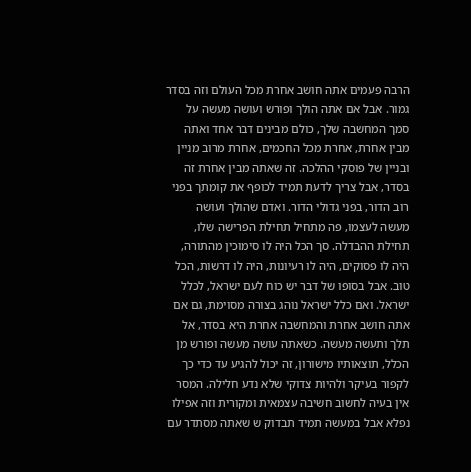הרבה פעמים אתה חושב אחרת מכל העולם וזה בסדר גמור. אבל אם אתה הולך ופורש ועושה מעשה על סמך המחשבה שלך, כולם מבינים דבר אחד ואתה מבין אחרת, אחרת מכל החכמים, אחרת מרוב מניין ובניין של פוסקי ההלכה. זה שאתה מבין אחרת זה בסדר, אבל צריך לדעת תמיד לכופף את קומתך בפני רוב הדור, בפני גדולי הדור. ואדם שהולך ועושה מעשה לעצמו, פה מתחיל תחילת הפרישה שלו, תחילת ההבדלה. סך הכל היה לו סימוכין מהתורה, היה לו פסוקים, היה לו רעיונות, היה לו דרשות, הכל טוב. אבל בסופו של דבר יש כוח לעם ישראל, לכלל ישראל. ואם כלל ישראל נוהג בצורה מסוימת, גם אם אתה חושב אחרת והמחשבה אחרת היא בסדר, אל תלך ותעשה מעשה. כשאתה עושה מעשה ופורש מן הכלל, תוצאותיו מישורון, זה יכול להגיע עד כדי כך לקפור בעיקר ולהיות צדוקי שלא נדע חלילה. המסר אין בעיה לחשוב חשיבה עצמאית ומקורית וזה אפילו נפלא אבל במעשה תמיד תבדוק ש שאתה מסתדר עם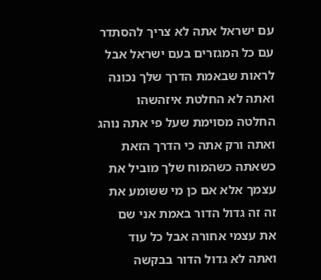עם ישראל אתה לא צריך להסתדר עם כל המגזרים בעם ישראל אבל לראות שבאמת הדרך שלך נכונה ואתה לא החלטת איזהשהו החלטה מסוימת שעל פי אתה נוהג ואתה ורק אתה כי הדרך הזאת כשאתה כשהמוח שלך מוביל את עצמך אלא אם כן מי ששומע את זה זה גדול הדור באמת אני שם את עצמי אחורה אבל כל עוד ואתה לא גדול הדור בבקשה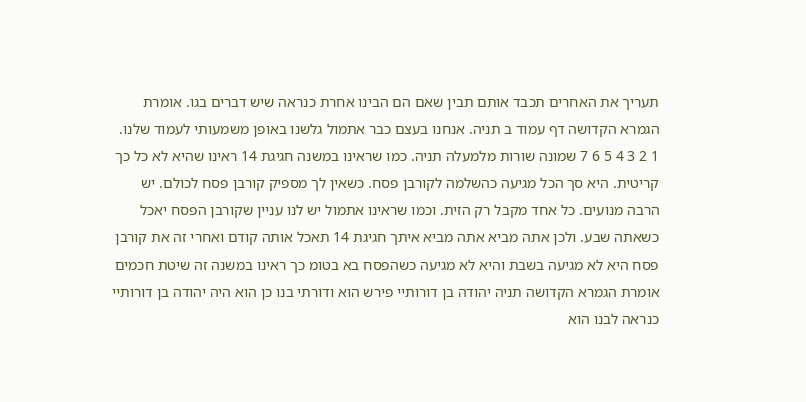תעריך את האחרים תכבד אותם תבין שאם הם הבינו אחרת כנראה שיש דברים בגו. אומרת הגמרא הקדושה דף עמוד ב תניה. אנחנו בעצם כבר אתמול גלשנו באופן משמעותי לעמוד שלנו. 1 2 3 4 5 6 7 שמונה שורות מלמעלה תניה. כמו שראינו במשנה חגיגת 14 ראינו שהיא לא כל כך קריטית. היא סך הכל מגיעה כהשלמה לקורבן פסח. כשאין לך מספיק קורבן פסח לכולם. יש הרבה מנועים. כל אחד מקבל רק הזית. וכמו שראינו אתמול יש לנו עניין שקורבן הפסח יאכל כשאתה שבע. ולכן אתה מביא אתה מביא איתך חגיגת 14 תאכל אותה קודם ואחרי זה את קורבן פסח היא לא מגיעה בשבת והיא לא מגיעה כשהפסח בא בטומ כך ראינו במשנה זה שיטת חכמים אומרת הגמרא הקדושה תניה יהודה בן דורותיי פירש הוא ודורתי בנו כן הוא היה יהודה בן דורותיי כנראה לבנו הוא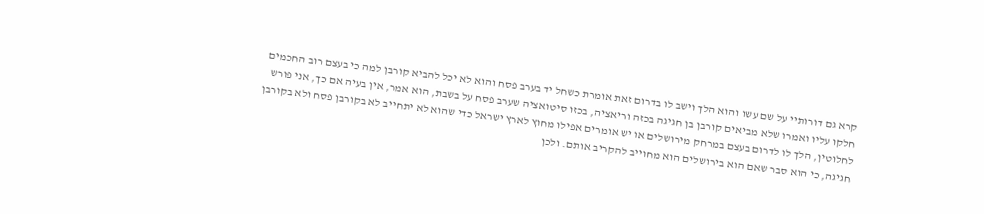קרא גם דורותיי על שם עשו והוא הלך וישב לו בדרום זאת אומרת כשחל יד בערב פסח והוא לא יכל להביא קורבן למה כי בעצם רוב החכמים חלקו עליו ואמרו שלא מביאים קורבן בן חגיגה בכזה וריאציה, בכזו סיטואציה שערב פסח על בשבת, הוא אמר, אין בעיה אם כך, אני פורש לחלוטין, הלך לו לדרום בעצם במרחק מירושלים או יש אומרים אפילו מחוץ לארץ ישראל כדי שהוא לא יתחייב לא בקורבן פסח ולא בקורבן חגיגה, כי הוא סבר שאם הוא בירושלים הוא מחוייב להקריב אותם. ולכן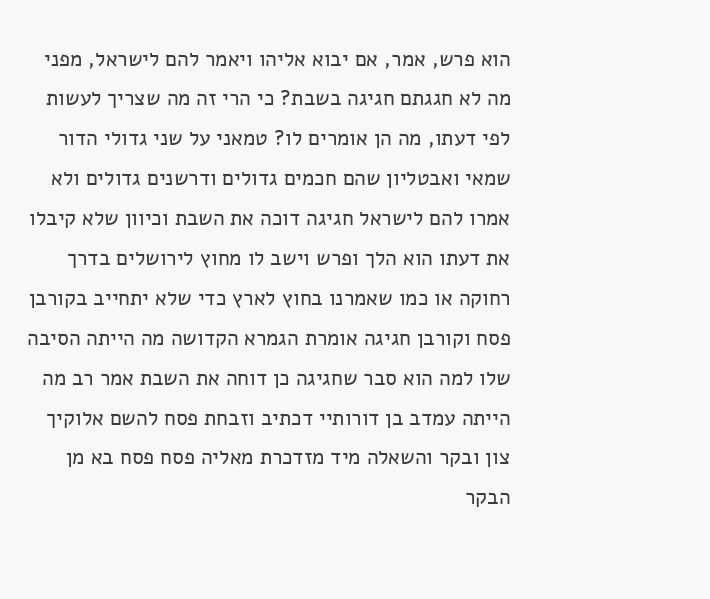הוא פרש, אמר, אם יבוא אליהו ויאמר להם לישראל, מפני מה לא חגגתם חגיגה בשבת? כי הרי זה מה שצריך לעשות לפי דעתו, מה הן אומרים לו? טמאני על שני גדולי הדור שמאי ואבטליון שהם חכמים גדולים ודרשנים גדולים ולא אמרו להם לישראל חגיגה דוכה את השבת וכיוון שלא קיבלו את דעתו הוא הלך ופרש וישב לו מחוץ לירושלים בדרך רחוקה או כמו שאמרנו בחוץ לארץ כדי שלא יתחייב בקורבן פסח וקורבן חגיגה אומרת הגמרא הקדושה מה הייתה הסיבה שלו למה הוא סבר שחגיגה כן דוחה את השבת אמר רב מה הייתה עמדב בן דורותיי דכתיב וזבחת פסח להשם אלוקיך צון ובקר והשאלה מיד מזדכרת מאליה פסח פסח בא מן הבקר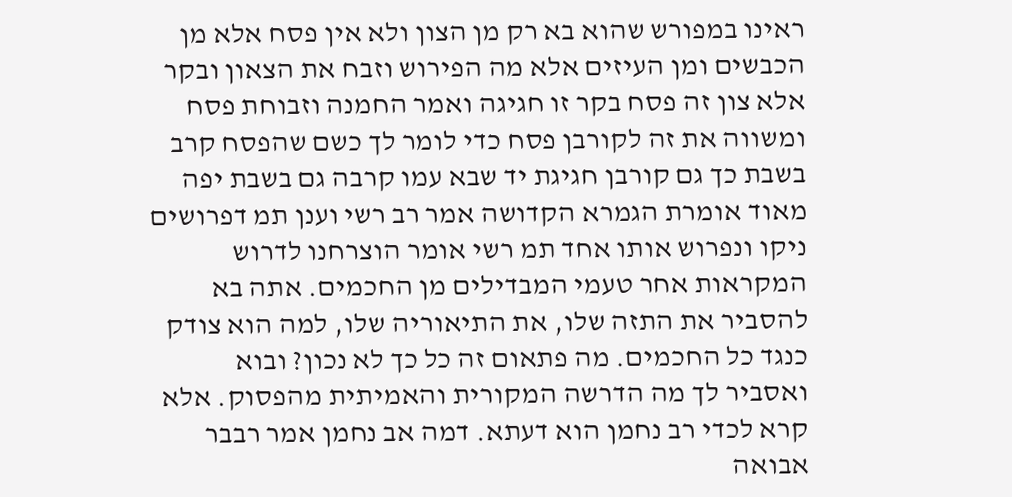ראינו במפורש שהוא בא רק מן הצון ולא אין פסח אלא מן הכבשים ומן העיזים אלא מה הפירוש וזבח את הצאון ובקר אלא צון זה פסח בקר זו חגיגה ואמר החמנה וזבוחת פסח ומשווה את זה לקורבן פסח כדי לומר לך כשם שהפסח קרב בשבת כך גם קורבן חגיגת יד שבא עמו קרבה גם בשבת יפה מאוד אומרת הגמרא הקדושה אמר רב רשי וענן תמ דפרושים ניקו ונפרוש אותו אחד תמ רשי אומר הוצרחנו לדרוש המקראות אחר טעמי המבדילים מן החכמים. אתה בא להסביר את התזה שלו, את התיאוריה שלו, למה הוא צודק כנגד כל החכמים. מה פתאום זה כל כך לא נכון? ובוא ואסביר לך מה הדרשה המקורית והאמיתית מהפסוק. אלא קרא לכדי רב נחמן הוא דעתא. דמה אב נחמן אמר רבבר אבואה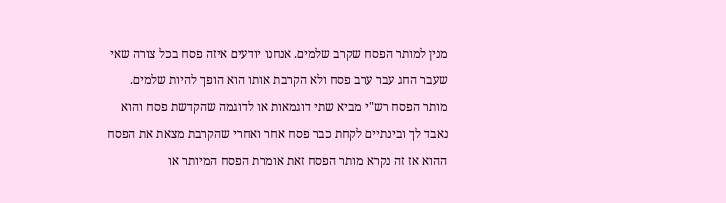מנין למותר הפסח שקרב שלמים. אנחנו יודעים איזה פסח בכל צורה שאי שעבר החג עבר ערב פסח ולא הקרבת אותו הוא הופך להיות שלמים. מותר הפסח רש"י מביא שתי דוגמאות או לדוגמה שהקדשת פסח והוא נאבד לך ובינתיים לקחת כבר פסח אחר ואחרי שהקרבת מצאת את הפסח ההוא אז זה נקרא מותר הפסח זאת אומרת הפסח המיותר או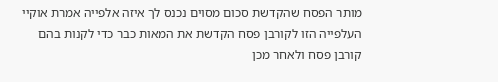מותר הפסח שהקדשת סכום מסוים נכנס לך איזה אלפייה אמרת אוקיי העלפייה הזו לקורבן פסח הקדשת את המאות כבר כדי לקנות בהם קורבן פסח ולאחר מכן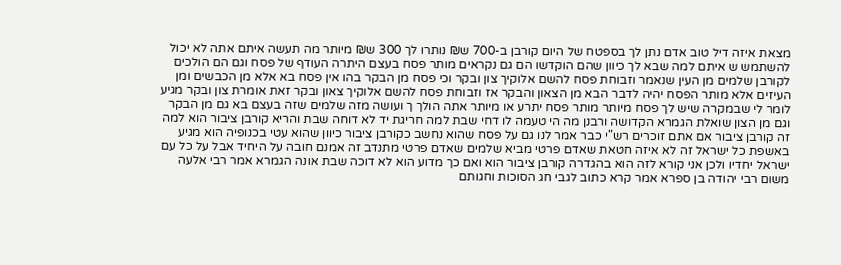מצאת איזה דיל טוב אדם נתן לך בספטח של היום קורבן ב-700 ש₪ נותרו לך 300 ש₪ מיותר מה תעשה איתם אתה לא יכול להשתמש ש איתם למה שבא לך כיוון שהם הוקדשו הם גם נקראים מותר פסח בעצם היתרה העודף של פסח וגם הם הולכים לקורבן שלמים מן העין שנאמר וזבוחת פסח להשם אלוקיך צון ובקר וכי פסח מן הבקר בהו אין פסח בא אלא מן הכבשים ומן העיזים אלא מותר הפסח יהיה לדבר הבא מן הצאון והבקר אז וזבוחת פסח להשם אלוקיך צאון ובקר זאת אומרת צון ובקר מגיע לומר לי שבמקרה שיש לך פסח מיותר מותר פסח יתרע או מיותר אתה הולך ך ועושה מזה שלמים שזה בעצם בא גם מן הבקר וגם מן הצון שואלת הגמרא הקדושה ורבנן מה הי טעמה לו דחי שבת למה חריגת יד לא דוחה שבת והריא קורבן ציבור הוא למה זה קורבן ציבור אם אתם זוכרים רש"י כבר אמר לנו גם על פסח שהוא נחשב כקורבן ציבור כיוון שהוא עטי בכנופיה הוא מגיע באשפת כל ישראל זה לא איזה חטאת שאדם פרטי מביא שלמים שאדם פרטי מתנדב זה אמנם חובה על היחיד אבל על כל עם ישראל יחדיו ולכן אני קורא לזה הוא בהגדרה קורבן ציבור הוא ואם כך מדוע הוא לא דוכה שבת אונה הגמרא אמר רבי אלעה משום רבי יהודה בן ספרא אמר קרא כתוב לגבי חג הסוכות וחגותם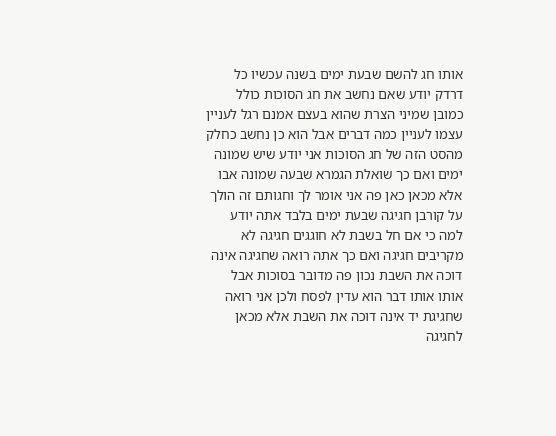אותו חג להשם שבעת ימים בשנה עכשיו כל דרדק יודע שאם נחשב את חג הסוכות כולל כמובן שמיני הצרת שהוא בעצם אמנם רגל לעניין עצמו לעניין כמה דברים אבל הוא כן נחשב כחלק מהסט הזה של חג הסוכות אני יודע שיש שמונה ימים ואם כך שואלת הגמרא שבעה שמונה אבו אלא מכאן כאן פה אני אומר לך וחגותם זה הולך על קורבן חגיגה שבעת ימים בלבד אתה יודע למה כי אם חל בשבת לא חוגגים חגיגה לא מקריבים חגיגה ואם כך אתה רואה שחגיגה אינה דוכה את השבת נכון פה מדובר בסוכות אבל אותו אותו דבר הוא עדין לפסח ולכן אני רואה שחגיגת יד אינה דוכה את השבת אלא מכאן לחגיגה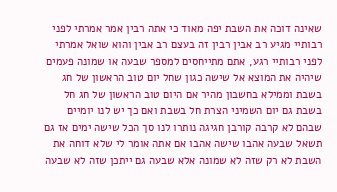שאינה דוכה את השבת יפה מאוד כי אתה רבין אמר אמרתי לפני רבותיי מגיע רב אבין רבין זה בעצם רב אבין והוא שואל אמרתי לפני רבותיי רגע, אתם מתייחסים למספר שבעה או שמונה פעמים שיהיה את המוצא אל שישה כגון שחל יום טוב הראשון של חג בשבת וממילא בחשבון מהיר אם היום טוב הראשון של חג חל בשבת גם יום השמיני הצרת חל בשבת ואם כך יש לנו יומיים שבהם לא קרבה קורבן חגיגה נותרו לנו סך הכל שישה ימים אז גם תשאל שבעה אהבו שישה אהבו אם אתה אומר לי שלא דוחה את השבת לא רק שזה לא שמונה אלא שבעה גם ייתכן שזה לא שבעה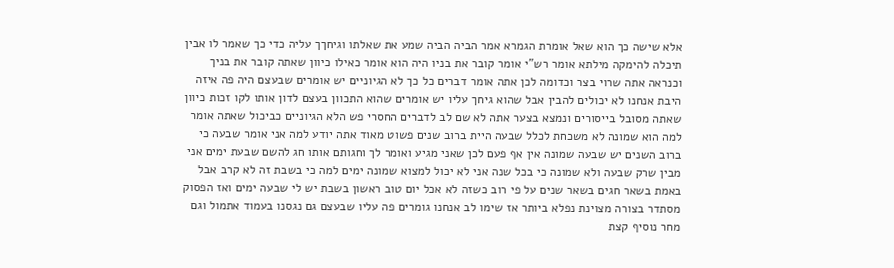אלא שישה כך הוא שאל אומרת הגמרא אמר הביה הביה שמע את שאלתו וגיחךך עליה כדי כך שאמר לו אבין תיכלה להימקה מילתא אומר רש"י אומר קובר את בניו היה הוא אומר כאילו כיוון שאתה קובר את בניך וכנראה אתה שרוי בצר וכדומה לכן אתה אומר דברים כל כך לא הגיוניים יש אומרים שבעצם היה פה איזה היבת אנחנו לא יכולים להבין אבל שהוא גיחך עליו יש אומרים שהוא התכוון בעצם לדון אותו לקו זכות כיוון שאתה מסובל בייסורים ונמצא בצער אתה לא שם לב לדברים החסרי פש הלא הגיוניים כביכול שאתה אומר למה הוא שמונה לא משכחת לכלל שבעה היית ברוב שנים פשוט מאוד אתה יודע למה אני אומר שבעה כי ברוב השנים יש שבעה שמונה אין אף פעם לכן שאני מגיע ואומר לך וחגותם אותו חג להשם שבעת ימים אני מבין שרק שבעה ולא שמונה כי בכל שנה אני לא יכול למצוא שמונה ימים למה כי בשבת זה לא קרב אבל באמת בשאר חגים בשאר שנים על פי רוב כשזה לא אכל יום טוב ראשון בשבת יש לי שבעה ימים ואז הפסוק מסתדר בצורה מצוינת נפלא ביותר אז שימו לב אנחנו גומרים פה עליו שבעצם גם נגסנו בעמוד אתמול וגם מחר נוסיף קצת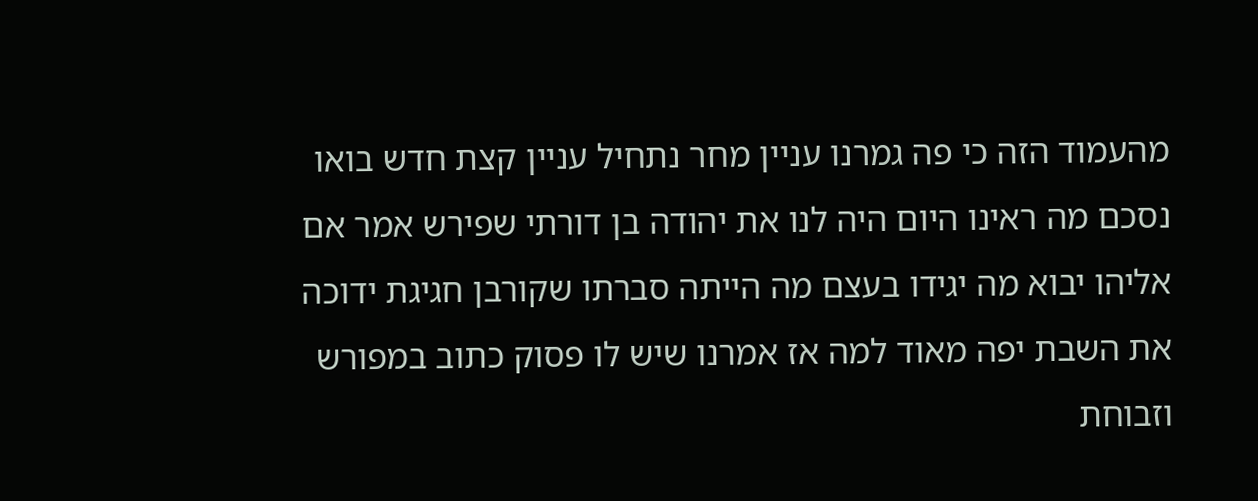מהעמוד הזה כי פה גמרנו עניין מחר נתחיל עניין קצת חדש בואו נסכם מה ראינו היום היה לנו את יהודה בן דורתי שפירש אמר אם אליהו יבוא מה יגידו בעצם מה הייתה סברתו שקורבן חגיגת ידוכה את השבת יפה מאוד למה אז אמרנו שיש לו פסוק כתוב במפורש וזבוחת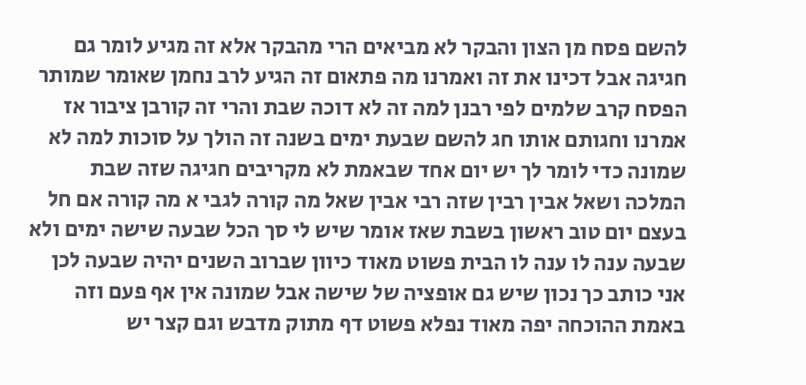להשם פסח מן הצון והבקר לא מביאים הרי מהבקר אלא זה מגיע לומר גם חגיגה אבל דכינו את זה ואמרנו מה פתאום זה הגיע לרב נחמן שאומר שמותר הפסח קרב שלמים לפי רבנן למה זה לא דוכה שבת והרי זה קורבן ציבור אז אמרנו וחגותם אותו חג להשם שבעת ימים בשנה זה הולך על סוכות למה לא שמונה כדי לומר לך יש יום אחד שבאמת לא מקריבים חגיגה שזה שבת המלכה ושאל אבין רבין שזה רבי אבין שאל מה קורה לגבי א מה קורה אם חל בעצם יום טוב ראשון בשבת שאז אומר שיש לי סך הכל שבעה שישה ימים ולא שבעה ענה לו ענה לו הבית פשוט מאוד כיוון שברוב השנים יהיה שבעה לכן אני כותב כך נכון שיש גם אופציה של שישה אבל שמונה אין אף פעם וזה באמת ההוכחה יפה מאוד נפלא פשוט דף מתוק מדבש וגם קצר יש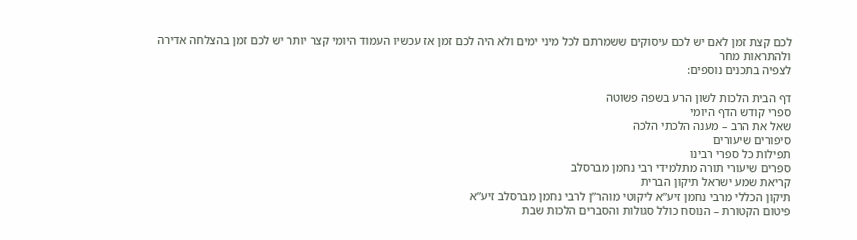לכם קצת זמן לאם יש לכם עיסוקים ששמרתם לכל מיני ימים ולא היה לכם זמן אז עכשיו העמוד היומי קצר יותר יש לכם זמן בהצלחה אדירה ולהתראות מחר
לצפיה בתכנים נוספים:

דף הבית הלכות לשון הרע בשפה פשוטה
ספרי קודש הדף היומי
שאל את הרב – מענה הלכתי הלכה
סיפורים שיעורים
תפילות כל ספרי רבינו
ספרים שיעורי תורה מתלמידי רבי נחמן מברסלב
קריאת שמע ישראל תיקון הברית
תיקון הכללי מרבי נחמן זיע”א ליקוטי מוהר”ן לרבי נחמן מברסלב זיע”א
פיטום הקטורת – הנוסח כולל סגולות והסברים הלכות שבת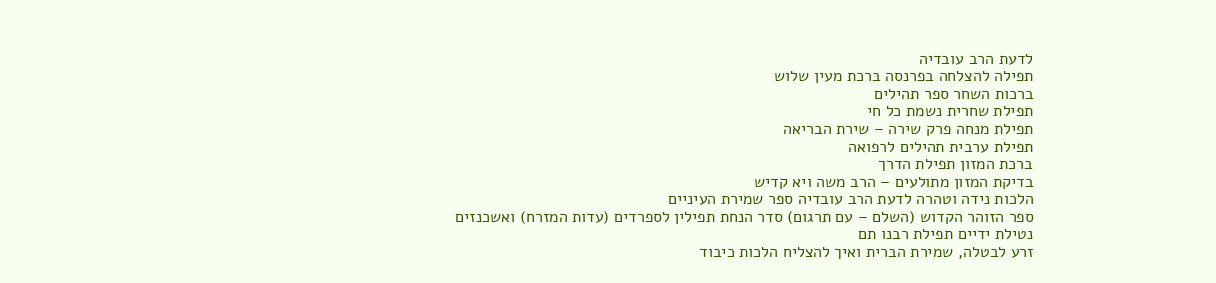לדעת הרב עובדיה
תפילה להצלחה בפרנסה ברכת מעין שלוש
ברכות השחר ספר תהילים
תפילת שחרית נשמת כל חי
תפילת מנחה פרק שירה – שירת הבריאה
תפילת ערבית תהילים לרפואה
ברכת המזון תפילת הדרך
בדיקת המזון מתולעים – הרב משה ויא קדיש
הלכות נידה וטהרה לדעת הרב עובדיה ספר שמירת העיניים
ספר הזוהר הקדוש (השלם – עם תרגום) סדר הנחת תפילין לספרדים (עדות המזרח) ואשכנזים
נטילת ידיים תפילת רבנו תם
זרע לבטלה, שמירת הברית ואיך להצליח הלכות כיבוד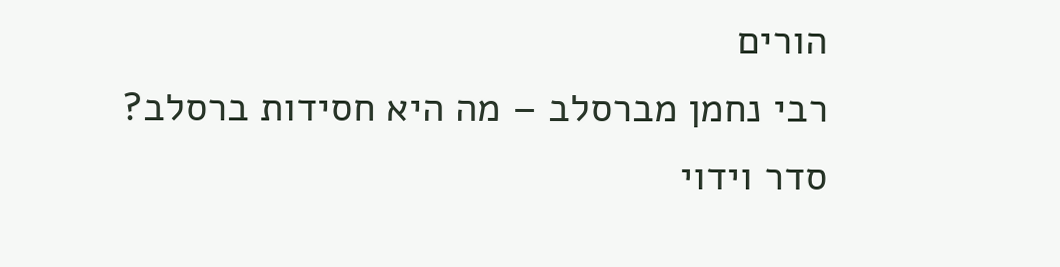הורים
רבי נחמן מברסלב – מה היא חסידות ברסלב? סדר וידוי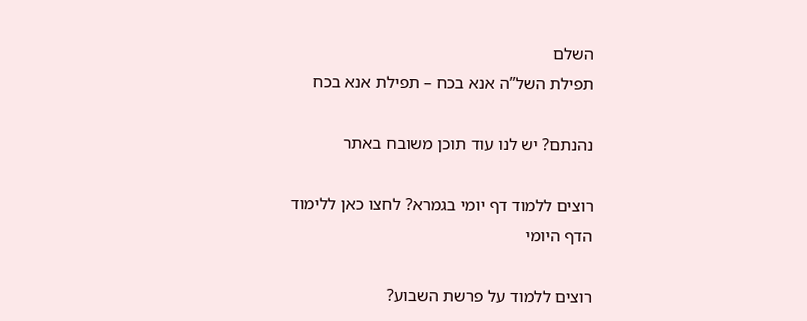השלם
תפילת השל”ה אנא בכח – תפילת אנא בכח

נהנתם? יש לנו עוד תוכן משובח באתר

רוצים ללמוד דף יומי בגמרא? לחצו כאן ללימוד הדף היומי

רוצים ללמוד על פרשת השבוע?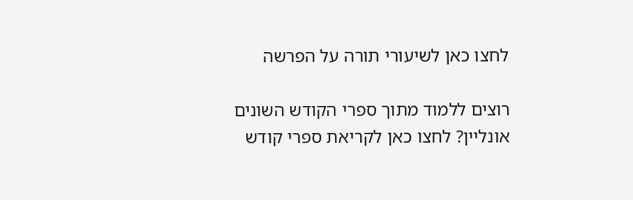לחצו כאן לשיעורי תורה על הפרשה

רוצים ללמוד מתוך ספרי הקודש השונים אונליין? לחצו כאן לקריאת ספרי קודש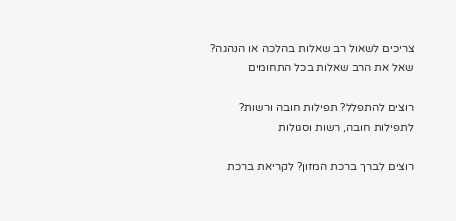צריכים לשאול רב שאלות בהלכה או הנהגה? שאל את הרב שאלות בכל התחומים

רוצים להתפלל? תפילות חובה ורשות? לתפילות חובה, רשות וסגולות

רוצים לברך ברכת המזון? לקריאת ברכת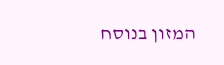המזון בנוסח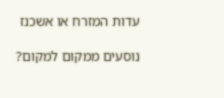עדות המזרח או אשכנז

נוסעים ממקום למקום?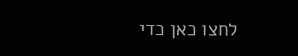לחצו כאן כדי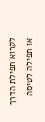לקרוא תפילת הדרך או תפילה לטיסה